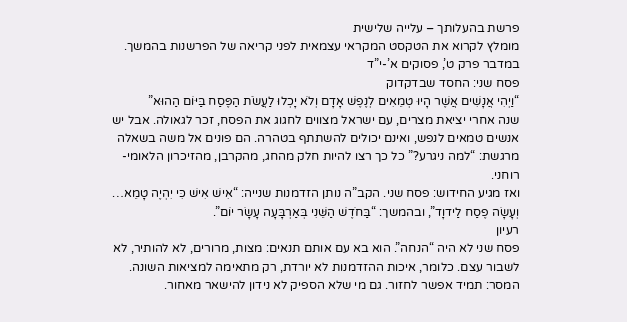פרשת בהעלותך – עלייה שלישית
מומלץ לקרוא את הטקסט המקראי עצמאית לפני קריאה של הפרשנות בהמשך.
במדבר פרק ט’, פסוקים א’-י”ד
פסח שני: החסד שבדקדוק
“וַיְהִי אֲנָשִׁים אֲשֶׁר הָיוּ טְמֵאִים לְנֶפֶשׁ אָדָם וְלֹא יָכְלוּ לַעֲשֹׂת הַפֶּסַח בַּיּוֹם הַהוּא”
שנה אחרי יציאת מצרים, עם ישראל מצווים לחגוג את הפסח, זכר לגאולה. אבל יש אנשים טמאים לנפש, ואינם יכולים להשתתף בטהרה. הם פונים אל משה בשאלה מרגשת: “למה ניגרע?” כל כך רצו להיות חלק מהחג, מהקרבן, מהזיכרון הלאומי-רוחני.
ואז מגיע החידוש: פסח שני. הקב”ה נותן הזדמנות שנייה: “אִישׁ אִישׁ כִּי יִהְיֶה טָמֵא… וְעָשָׂה פֶסַח לַידוָד”, ובהמשך: “בַּחֹדֶשׁ הַשֵּׁנִי בְּאַרְבָּעָה עָשָׂר יוֹם”.
רעיון
פסח שני לא היה “הנחה”. הוא בא עם אותם תנאים: מצות, מרורים, לא להותיר, לא לשבור עצם. כלומר, איכות ההזדמנות לא יורדת, רק מתאימה למציאות השונה.
המסר: תמיד אפשר לחזור. גם מי שלא הספיק לא נידון להישאר מאחור.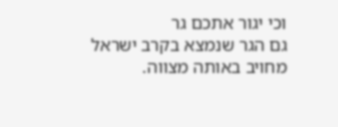וכי יגור אתכם גר
גם הגר שנמצא בקרב ישראל מחויב באותה מצווה.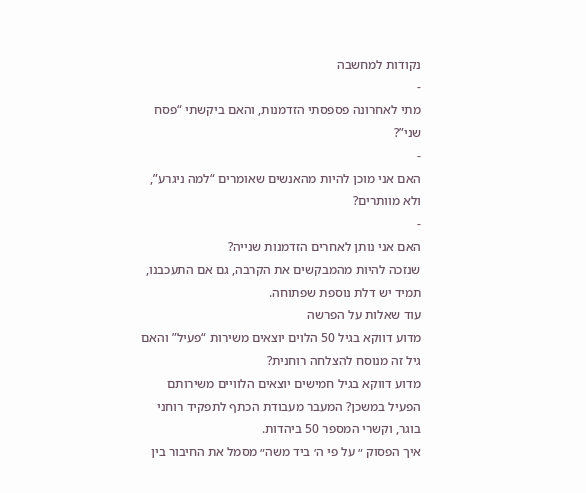נקודות למחשבה
-
מתי לאחרונה פספסתי הזדמנות, והאם ביקשתי “פסח שני”?
-
האם אני מוכן להיות מהאנשים שאומרים “למה ניגרע”, ולא מוותרים?
-
האם אני נותן לאחרים הזדמנות שנייה?
שנזכה להיות מהמבקשים את הקרבה, גם אם התעכבנו, תמיד יש דלת נוספת שפתוחה.
עוד שאלות על הפרשה
מדוע דווקא בגיל 50 הלוים יוצאים משירות “פעיל” והאם גיל זה מנוסח להצלחה רוחנית?
מדוע דווקא בגיל חמישים יוצאים הלוויים משירותם הפעיל במשכן? המעבר מעבודת הכתף לתפקיד רוחני בוגר, וקשרי המספר 50 ביהדות.
איך הפסוק ״ על פי ה׳ ביד משה״ מסמל את החיבור בין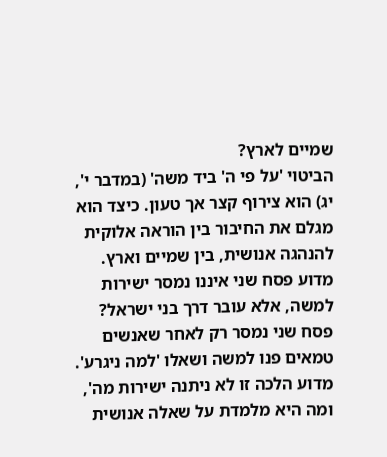שמיים לארץ?
הביטוי 'על פי ה' ביד משה' (במדבר י', יג) הוא צירוף קצר אך טעון. כיצד הוא מגלם את החיבור בין הוראה אלוקית להנהגה אנושית, בין שמיים וארץ.
מדוע פסח שני איננו נמסר ישירות למשה, אלא עובר דרך בני ישראל?
פסח שני נמסר רק לאחר שאנשים טמאים פנו למשה ושאלו 'למה ניגרע'. מדוע הלכה זו לא ניתנה ישירות מה', ומה היא מלמדת על שאלה אנושית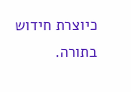כיוצרת חידוש בתורה.